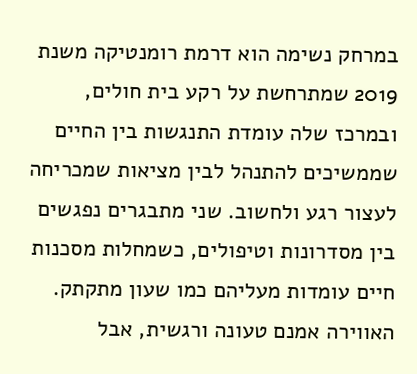במרחק נשימה הוא דרמת רומנטיקה משנת 2019 שמתרחשת על רקע בית חולים, ובמרכז שלה עומדת התנגשות בין החיים שממשיכים להתנהל לבין מציאות שמכריחה לעצור רגע ולחשוב. שני מתבגרים נפגשים בין מסדרונות וטיפולים, כשמחלות מסכנות חיים עומדות מעליהם כמו שעון מתקתק. האווירה אמנם טעונה ורגשית, אבל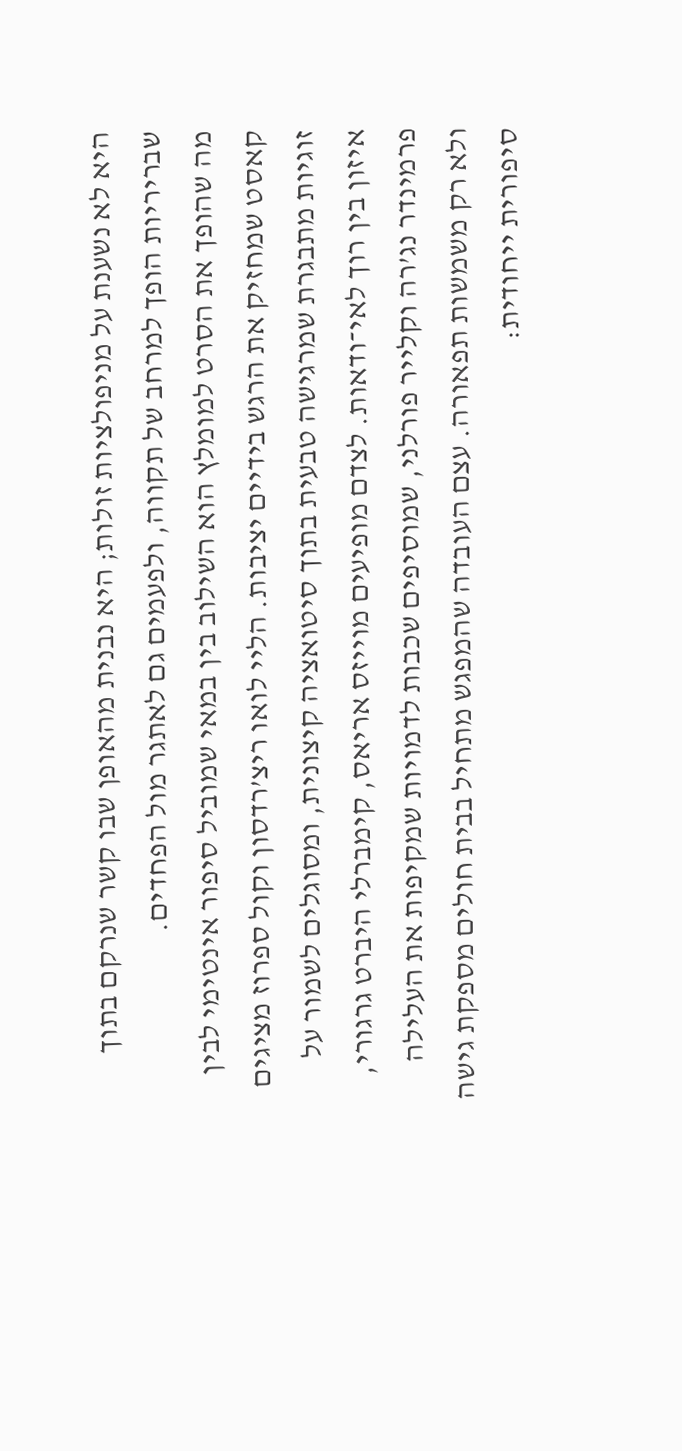היא לא נשענת על מניפולציות זולות; היא נבנית מהאופן שבו קשר שנרקם בתוך שבריריות הופך למרחב של תקווה, ולפעמים גם לאתגר מול הפחדים.
מה שהופך את הסרט למומלץ הוא השילוב בין במאי שמוביל סיפור אינטימי לבין קאסט שמחזיק את הרגש בידיים יציבות. הליי לואו ריצ’רדסון וקול ספרוז מציגים זוגיות מתבגרת שמרגישה טבעית בתוך סיטואציה קיצונית, ומסוגלים לשמור על איזון בין רוך לאי־ודאות. לצדם מופיעים מוייזס אריאס, קימברלי היברט גרגורי, פרמינדר נג’רה וקלייר פורלני, שמוסיפים שכבות לדמויות שמקיפות את העלילה ולא רק משמשות תפאורה. עצם העובדה שהמפגש מתחיל בבית חולים מספקת גישה סיפורית ייחודית: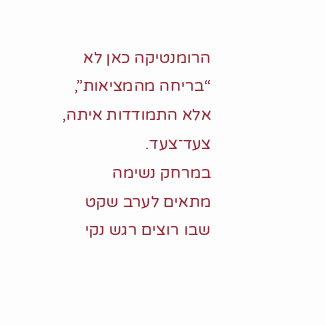הרומנטיקה כאן לא “בריחה מהמציאות”, אלא התמודדות איתה, צעד־צעד.
במרחק נשימה מתאים לערב שקט שבו רוצים רגש נקי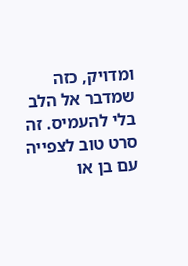ומדויק, כזה שמדבר אל הלב בלי להעמיס. זה סרט טוב לצפייה עם בן או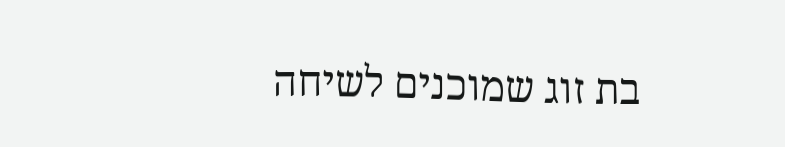בת זוג שמוכנים לשיחה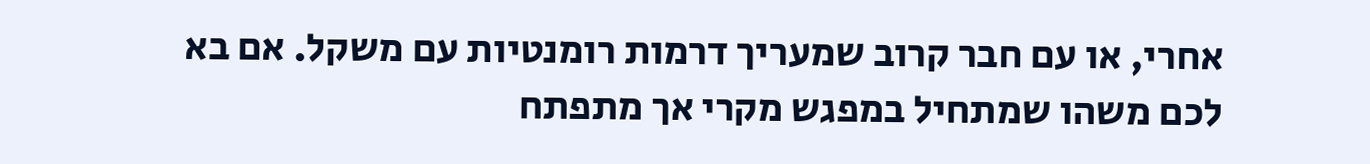אחרי, או עם חבר קרוב שמעריך דרמות רומנטיות עם משקל. אם בא לכם משהו שמתחיל במפגש מקרי אך מתפתח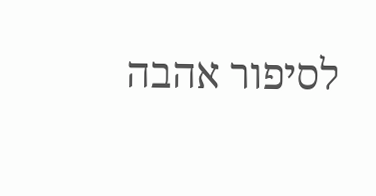לסיפור אהבה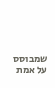שמבוסס על אמת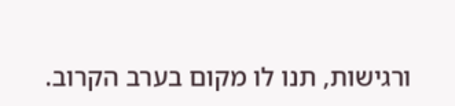ורגישות, תנו לו מקום בערב הקרוב.